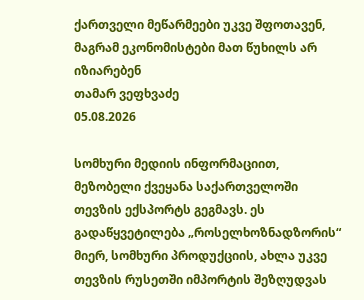ქართველი მეწარმეები უკვე შფოთავენ, მაგრამ ეკონომისტები მათ წუხილს არ იზიარებენ
თამარ ვეფხვაძე
05.08.2026

სომხური მედიის ინფორმაციით, მეზობელი ქვეყანა საქართველოში თევზის ექსპორტს გეგმავს. ეს გადაწყვეტილება „როსელხოზნადზორის“ მიერ, სომხური პროდუქციის, ახლა უკვე თევზის რუსეთში იმპორტის შეზღუდვას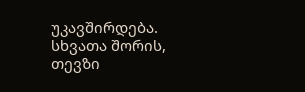უკავშირდება. სხვათა შორის, თევზი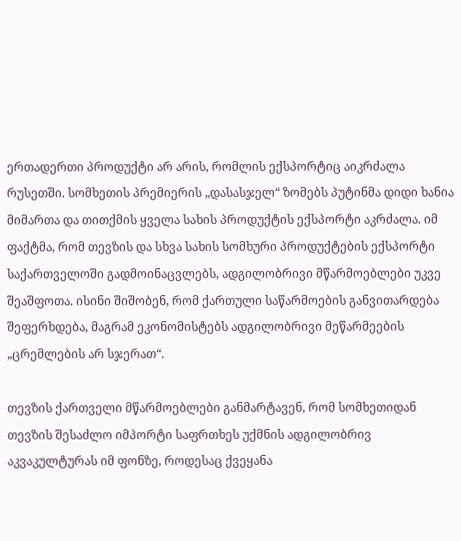ერთადერთი პროდუქტი არ არის, რომლის ექსპორტიც აიკრძალა რუსეთში. სომხეთის პრემიერის „დასასჯელ“ ზომებს პუტინმა დიდი ხანია მიმართა და თითქმის ყველა სახის პროდუქტის ექსპორტი აკრძალა. იმ ფაქტმა, რომ თევზის და სხვა სახის სომხური პროდუქტების ექსპორტი საქართველოში გადმოინაცვლებს, ადგილობრივი მწარმოებლები უკვე შეაშფოთა. ისინი შიშობენ, რომ ქართული საწარმოების განვითარდება შეფერხდება, მაგრამ ეკონომისტებს ადგილობრივი მეწარმეების „ცრემლების არ სჯერათ“.

თევზის ქართველი მწარმოებლები განმარტავენ, რომ სომხეთიდან თევზის შესაძლო იმპორტი საფრთხეს უქმნის ადგილობრივ აკვაკულტურას იმ ფონზე, როდესაც ქვეყანა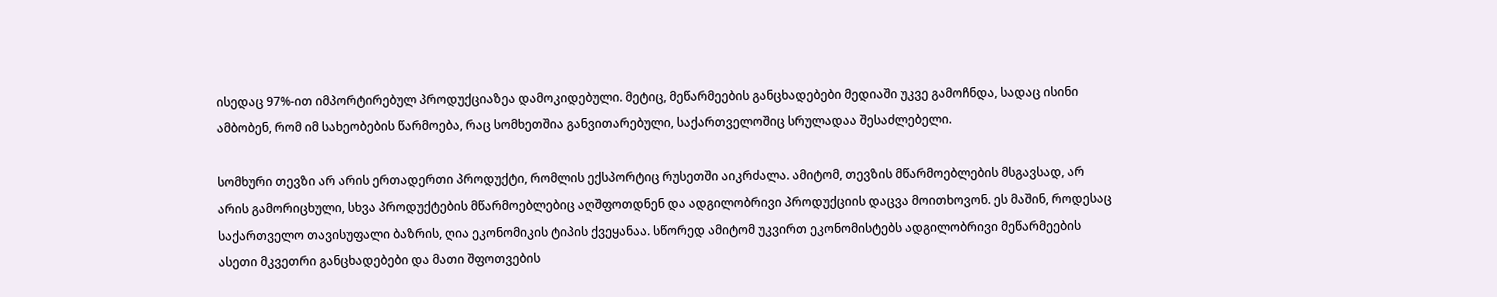ისედაც 97%-ით იმპორტირებულ პროდუქციაზეა დამოკიდებული. მეტიც, მეწარმეების განცხადებები მედიაში უკვე გამოჩნდა, სადაც ისინი ამბობენ, რომ იმ სახეობების წარმოება, რაც სომხეთშია განვითარებული, საქართველოშიც სრულადაა შესაძლებელი.

სომხური თევზი არ არის ერთადერთი პროდუქტი, რომლის ექსპორტიც რუსეთში აიკრძალა. ამიტომ, თევზის მწარმოებლების მსგავსად, არ არის გამორიცხული, სხვა პროდუქტების მწარმოებლებიც აღშფოთდნენ და ადგილობრივი პროდუქციის დაცვა მოითხოვონ. ეს მაშინ, როდესაც საქართველო თავისუფალი ბაზრის, ღია ეკონომიკის ტიპის ქვეყანაა. სწორედ ამიტომ უკვირთ ეკონომისტებს ადგილობრივი მეწარმეების ასეთი მკვეთრი განცხადებები და მათი შფოთვების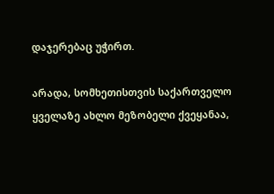დაჯერებაც უჭირთ.

არადა, სომხეთისთვის საქართველო ყველაზე ახლო მეზობელი ქვეყანაა,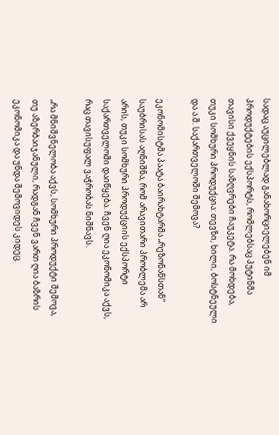სადაც აუცილებლად განახორციელებენ იმ პროდუქტების ექსპორტს, რომლებსაც პუტინმა თავისი ქვეყნის საზღვრები ჩაუკეტა. რა მოხდება, თუკი სომხური პროდუქცია: თევზი, ხილი, ბოსტნეული და ა.შ. საქართველოში შემოვა?

ეკონომისტმა პაატა ბაირახტარმა „რეზონანსთან“ საუბრისას აღნიშნა, რომ არავითარი პრობლემა არ არის, თუკი სომხური პროდუქციის ექსპორტი საქართველოში დაიწყება. ჩვენ ღია ეკონომიკა აქვს, რაც თავისუფალ ვაჭრობას ნიშნავს.

„რა მნიშვნელობა აქვს, სომხური პროდუქტი შემოვა, თუ აზერბაიჯანული, რადგან ჩვენ ვართ ღია ბაზრის ეკონომიკა და უნდა შემოვიდეს კიდეც.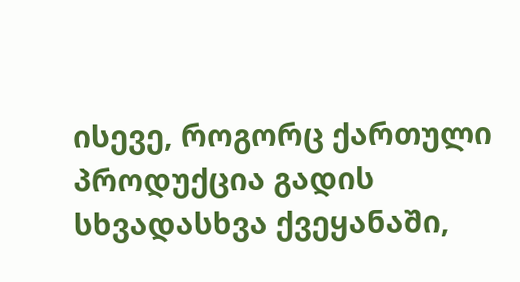ისევე, როგორც ქართული პროდუქცია გადის სხვადასხვა ქვეყანაში,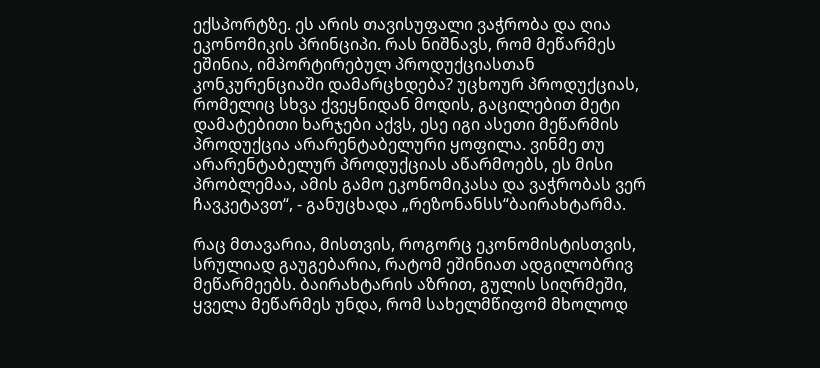ექსპორტზე. ეს არის თავისუფალი ვაჭრობა და ღია ეკონომიკის პრინციპი. რას ნიშნავს, რომ მეწარმეს ეშინია, იმპორტირებულ პროდუქციასთან კონკურენციაში დამარცხდება? უცხოურ პროდუქციას, რომელიც სხვა ქვეყნიდან მოდის, გაცილებით მეტი დამატებითი ხარჯები აქვს, ესე იგი ასეთი მეწარმის პროდუქცია არარენტაბელური ყოფილა. ვინმე თუ არარენტაბელურ პროდუქციას აწარმოებს, ეს მისი პრობლემაა, ამის გამო ეკონომიკასა და ვაჭრობას ვერ ჩავკეტავთ“, - განუცხადა „რეზონანსს“ბაირახტარმა.

რაც მთავარია, მისთვის, როგორც ეკონომისტისთვის, სრულიად გაუგებარია, რატომ ეშინიათ ადგილობრივ მეწარმეებს. ბაირახტარის აზრით, გულის სიღრმეში, ყველა მეწარმეს უნდა, რომ სახელმწიფომ მხოლოდ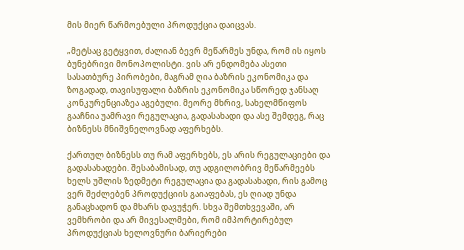მის მიერ წარმოებული პროდუქცია დაიცვას.

„მეტსაც გეტყვით, ძალიან ბევრ მეწარმეს უნდა, რომ ის იყოს ბუნებრივი მონოპოლისტი. ვის არ ენდომება ასეთი სასათბურე პირობები, მაგრამ ღია ბაზრის ეკონომიკა და ზოგადად, თავისუფალი ბაზრის ეკონომიკა სწორედ ჯანსაღ კონკურენციაზეა აგებული. მეორე მხრივ, სახელმწიფოს გააჩნია უამრავი რეგულაცია, გადასახადი და ასე შემდეგ, რაც ბიზნესს მნიშვნელოვნად აფერხებს.

ქართულ ბიზნესს თუ რამ აფერხებს, ეს არის რეგულაციები და გადასახადები. შესაბამისად, თუ ადგილობრივ მეწარმეებს ხელს უშლის ზედმეტი რეგულაცია და გადასახადი, რის გამოც ვერ შეძლებენ პროდუქციის გაიაფებას, ეს ღიად უნდა განაცხადონ და მხარს დავუჭერ. სხვა შემთხვევაში, არ ვემხრობი და არ მივესალმები, რომ იმპორტირებულ პროდუქციას ხელოვნური ბარიერები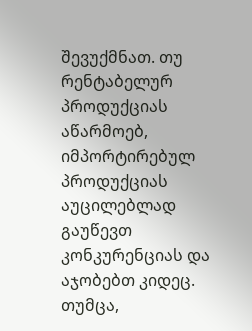შევუქმნათ. თუ რენტაბელურ პროდუქციას აწარმოებ, იმპორტირებულ პროდუქციას აუცილებლად გაუწევთ კონკურენციას და აჯობებთ კიდეც. თუმცა,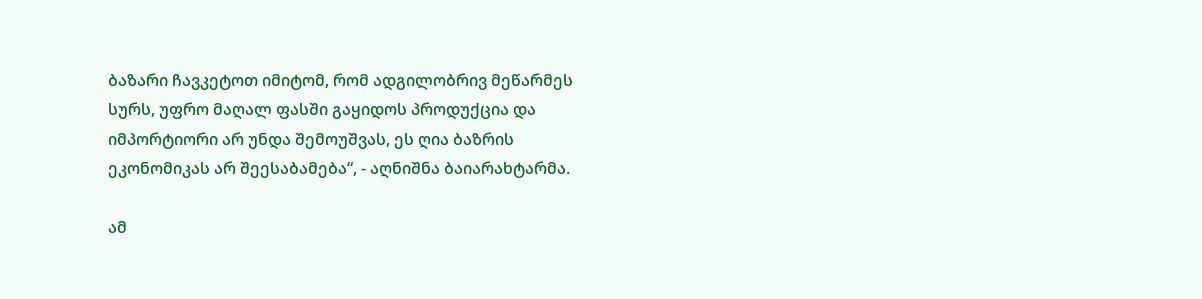ბაზარი ჩავკეტოთ იმიტომ, რომ ადგილობრივ მეწარმეს სურს, უფრო მაღალ ფასში გაყიდოს პროდუქცია და იმპორტიორი არ უნდა შემოუშვას, ეს ღია ბაზრის ეკონომიკას არ შეესაბამება“, - აღნიშნა ბაიარახტარმა.

ამ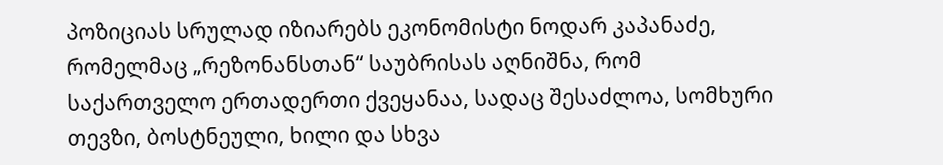პოზიციას სრულად იზიარებს ეკონომისტი ნოდარ კაპანაძე, რომელმაც „რეზონანსთან“ საუბრისას აღნიშნა, რომ საქართველო ერთადერთი ქვეყანაა, სადაც შესაძლოა, სომხური თევზი, ბოსტნეული, ხილი და სხვა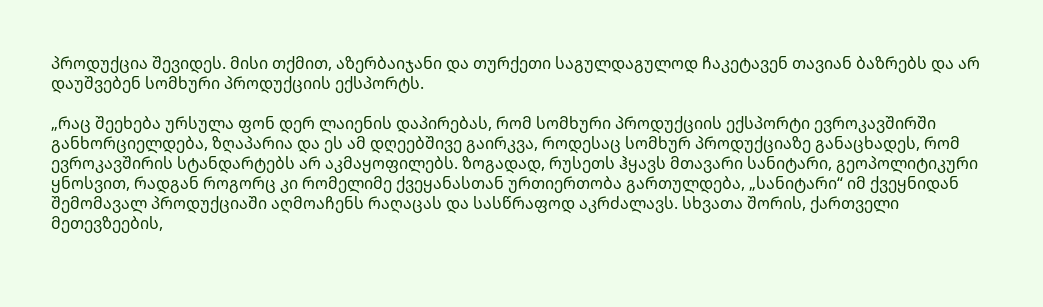პროდუქცია შევიდეს. მისი თქმით, აზერბაიჯანი და თურქეთი საგულდაგულოდ ჩაკეტავენ თავიან ბაზრებს და არ დაუშვებენ სომხური პროდუქციის ექსპორტს.

„რაც შეეხება ურსულა ფონ დერ ლაიენის დაპირებას, რომ სომხური პროდუქციის ექსპორტი ევროკავშირში განხორციელდება, ზღაპარია და ეს ამ დღეებშივე გაირკვა, როდესაც სომხურ პროდუქციაზე განაცხადეს, რომ ევროკავშირის სტანდარტებს არ აკმაყოფილებს. ზოგადად, რუსეთს ჰყავს მთავარი სანიტარი, გეოპოლიტიკური ყნოსვით, რადგან როგორც კი რომელიმე ქვეყანასთან ურთიერთობა გართულდება, „სანიტარი“ იმ ქვეყნიდან შემომავალ პროდუქციაში აღმოაჩენს რაღაცას და სასწრაფოდ აკრძალავს. სხვათა შორის, ქართველი მეთევზეების,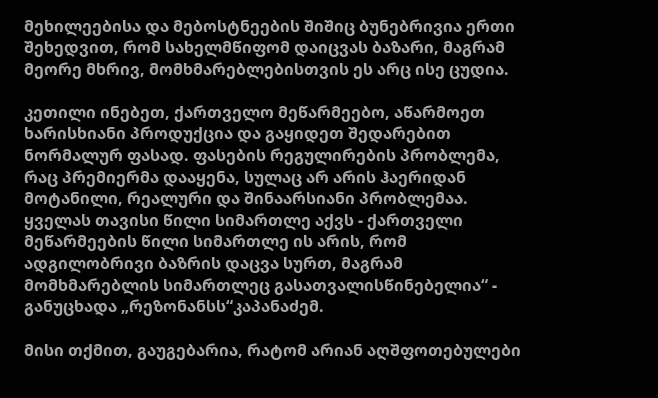მეხილეებისა და მებოსტნეების შიშიც ბუნებრივია ერთი შეხედვით, რომ სახელმწიფომ დაიცვას ბაზარი, მაგრამ მეორე მხრივ, მომხმარებლებისთვის ეს არც ისე ცუდია.

კეთილი ინებეთ, ქართველო მეწარმეებო, აწარმოეთ ხარისხიანი პროდუქცია და გაყიდეთ შედარებით ნორმალურ ფასად. ფასების რეგულირების პრობლემა, რაც პრემიერმა დააყენა, სულაც არ არის ჰაერიდან მოტანილი, რეალური და შინაარსიანი პრობლემაა. ყველას თავისი წილი სიმართლე აქვს - ქართველი მეწარმეების წილი სიმართლე ის არის, რომ ადგილობრივი ბაზრის დაცვა სურთ, მაგრამ მომხმარებლის სიმართლეც გასათვალისწინებელია“ - განუცხადა „რეზონანსს“კაპანაძემ.

მისი თქმით, გაუგებარია, რატომ არიან აღშფოთებულები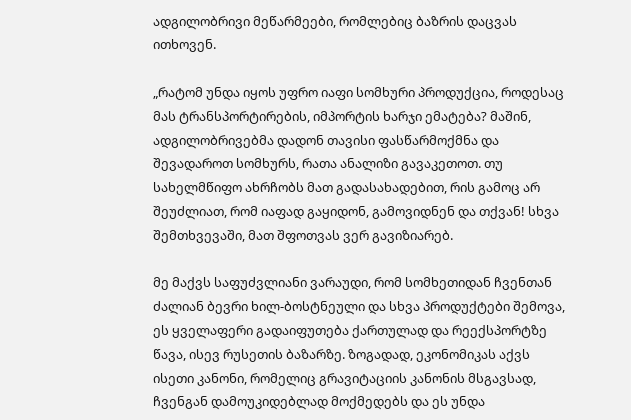ადგილობრივი მეწარმეები, რომლებიც ბაზრის დაცვას ითხოვენ.

„რატომ უნდა იყოს უფრო იაფი სომხური პროდუქცია, როდესაც მას ტრანსპორტირების, იმპორტის ხარჯი ემატება? მაშინ, ადგილობრივებმა დადონ თავისი ფასწარმოქმნა და შევადაროთ სომხურს, რათა ანალიზი გავაკეთოთ. თუ სახელმწიფო ახრჩობს მათ გადასახადებით, რის გამოც არ შეუძლიათ, რომ იაფად გაყიდონ, გამოვიდნენ და თქვან! სხვა შემთხვევაში, მათ შფოთვას ვერ გავიზიარებ.

მე მაქვს საფუძვლიანი ვარაუდი, რომ სომხეთიდან ჩვენთან ძალიან ბევრი ხილ-ბოსტნეული და სხვა პროდუქტები შემოვა, ეს ყველაფერი გადაიფუთება ქართულად და რეექსპორტზე წავა, ისევ რუსეთის ბაზარზე. ზოგადად, ეკონომიკას აქვს ისეთი კანონი, რომელიც გრავიტაციის კანონის მსგავსად, ჩვენგან დამოუკიდებლად მოქმედებს და ეს უნდა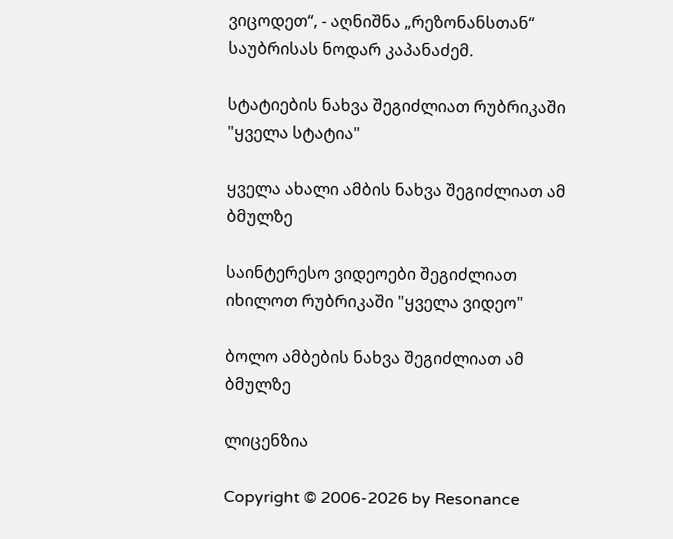ვიცოდეთ“, - აღნიშნა „რეზონანსთან“ საუბრისას ნოდარ კაპანაძემ.

სტატიების ნახვა შეგიძლიათ რუბრიკაში "ყველა სტატია"

ყველა ახალი ამბის ნახვა შეგიძლიათ ამ ბმულზე

საინტერესო ვიდეოები შეგიძლიათ იხილოთ რუბრიკაში "ყველა ვიდეო"

ბოლო ამბების ნახვა შეგიძლიათ ამ ბმულზე

ლიცენზია

Copyright © 2006-2026 by Resonance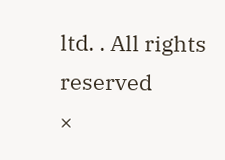ltd. . All rights reserved
×